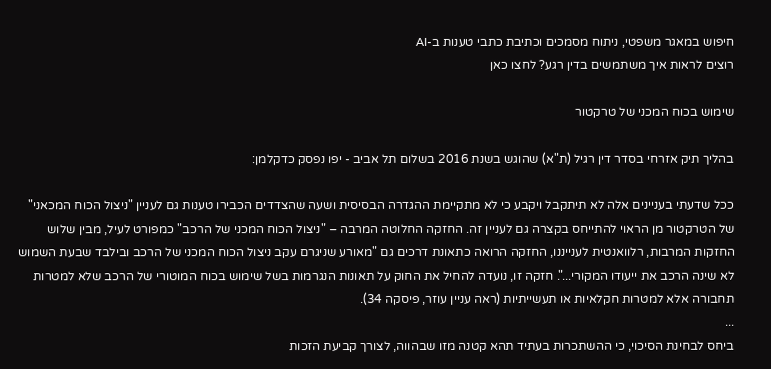חיפוש במאגר משפטי, ניתוח מסמכים וכתיבת כתבי טענות ב-AI
רוצים לראות איך משתמשים בדין רגע? לחצו כאן

שימוש בכוח המכני של טרקטור

בהליך תיק אזרחי בסדר דין רגיל (ת"א) שהוגש בשנת 2016 בשלום תל אביב - יפו נפסק כדקלמן:

ככל שדעתי בעניינים אלה לא תיתקבל ויקבע כי לא מתקיימת ההגדרה הבסיסית ושעה שהצדדים הכבירו טענות גם לעניין "ניצול הכוח המכאני" של הטרקטור מן הראוי להתייחס בקצרה גם לעניין זה. החזקה החלוטה המרבה – "ניצול הכוח המכני של הרכב" כמפורט לעיל, מבין שלוש החזקות המרבות, רלוואנטית לענייננו, החזקה הרואה כתאונת דרכים גם "מאורע שניגרם עקב ניצול הכוח המכני של הרכב ובילבד שבעת השמוש לא שינה הרכב את ייעודו המקורי...". חזקה זו, נועדה להחיל את החוק על תאונות הנגרמות בשל שימוש בכוח המוטורי של הרכב שלא למטרות תחבורה אלא למטרות חקלאיות או תעשייתיות (ראה עניין עוזר, פיסקה 34).
...
ביחס לבחינת הסיכוי, כי ההשתכרות בעתיד תהא קטנה מזו שבהווה, לצורך קביעת הזכות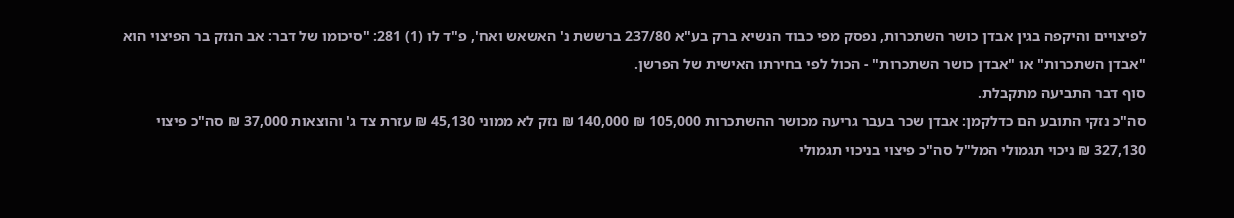לפיצויים והיקפה בגין אבדן כושר השתכרות, נפסק מפי כבוד הנשיא ברק בע"א 237/80 ברששת נ' האשאש ואח', פ"ד לו (1) 281: "סיכומו של דבר: אב הנזק בר הפיצוי הוא "אבדן השתכרות" או "אבדן כושר השתכרות" - הכול לפי בחירתו האישית של הפרשן.
סוף דבר התביעה מתקבלת.
סה"כ נזקי התובע הם כדלקמן: אבדן שכר בעבר גריעה מכושר ההשתכרות 105,000 ₪ 140,000 ₪ נזק לא ממוני 45,130 ₪ עזרת צד ג' והוצאות 37,000 ₪ סה"כ פיצוי 327,130 ₪ ניכוי תגמולי המל"ל סה"כ פיצוי בניכוי תגמולי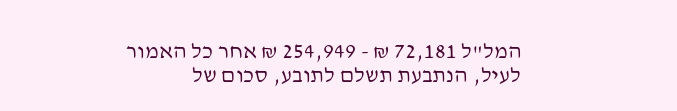המל"ל 72,181 ₪ - 254,949 ₪ אחר כל האמור לעיל, הנתבעת תשלם לתובע, סכום של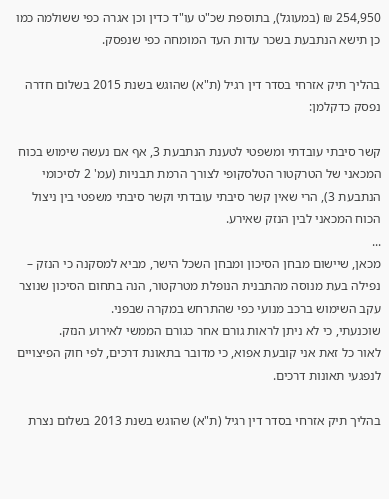254,950 ₪ (במעוגל), בתוספת שכ"ט עו"ד כדין וכן אגרה כפי ששולמה כמו כן תישא הנתבעת בשכר עדות העד המומחה כפי שנפסק.

בהליך תיק אזרחי בסדר דין רגיל (ת"א) שהוגש בשנת 2015 בשלום חדרה נפסק כדקלמן:

קשר סיבתי עובדתי ומשפטי לטענת הנתבעת 3, אף אם נעשה שימוש בכוח המכאני של הטרקטור הטלסקופי לצורך הרמת תבניות (עמ' 2 לסיכומי הנתבעת 3), הרי שאין קשר סיבתי עובדתי וקשר סיבתי משפטי בין ניצול הכוח המכאני לבין הנזק שאירע.
...
מכאן, שיישום מבחן הסיכון ומבחן השכל הישר, מביא למסקנה כי הנזק – נפילה בעת מנוסה מהתבנית הנופלת מטרקטור, הנה בתחום הסיכון שנוצר עקב השימוש ברכב מנועי כפי שהתרחש במקרה שבפני.
שוכנעתי, כי לא ניתן לראות גורם אחר כגורם הממשי לאירוע הנזק.
לאור כל זאת אני קובעת אפוא, כי מדובר בתאונת דרכים, לפי חוק הפיצויים לנפגעי תאונות דרכים.

בהליך תיק אזרחי בסדר דין רגיל (ת"א) שהוגש בשנת 2013 בשלום נצרת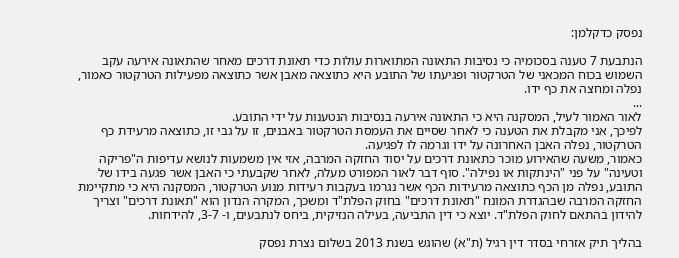נפסק כדקלמן:

הנתבעת 7 טענה בסכומיה כי נסיבות התאונה המתוארות עולות כדי תאונת דרכים מאחר שהתאונה אירעה עקב השמוש בכוח המכאני של הטרקטור ופגיעתו של התובע היא כתוצאה מאבן אשר כתוצאה מפעילות הטרקטור כאמור, נפלה ומחצה את כף ידו.
...
לאור האמור לעיל, המסקנה היא כי התאונה אירעה בנסיבות הנטענות על ידי התובע.
לפיכך, אני מקבלת את הטענה כי לאחר שסיים את העמסת הטרקטור באבנים, זו על גבי זו, כתוצאה מרעידת כף הטרקטור, נפלה האבן האחרונה על ידו וגרמה לו לפגיעה.
כאמור, משעה שהאירוע מוכר כתאונת דרכים על יסוד החזקה המרבה, אזי אין משמעות לנושא עדיפות ה"פריקה וטעינה" על פני "הינתקות או נפילה". סוף דבר לאור המפורט מעלה, לאחר שקבעתי כי האבן אשר פגעה בידו של התובע, נפלה מן הכף כתוצאה מרעידות הכף אשר נגרמו בעקבות רעידות מנוע הטרקטור, המסקנה היא כי מתקיימת החזקה המרבה שבהגדרת המונח "תאונת דרכים" בחוק הפלת"ד ומשכך, המקרה הנדון הוא "תאונת דרכים" וצריך להידון בהתאם לחוק הפלת"ד. יוצא כי דין התביעה, בעילה הנזיקית, ביחס לנתבעים, ו- 3-7, להידחות.

בהליך תיק אזרחי בסדר דין רגיל (ת"א) שהוגש בשנת 2013 בשלום נצרת נפסק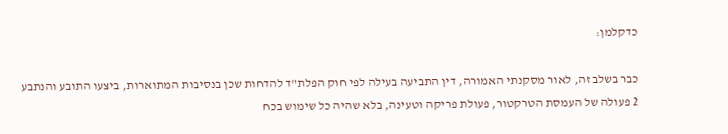כדקלמן:

כבר בשלב זה, לאור מסקנתי האמורה, דין התביעה בעילה לפי חוק הפלת"ד להדחות שכן בנסיבות המתוארות, ביצעו התובע והנתבע 2 פעולה של העמסת הטרקטור, פעולת פריקה וטעינה, בלא שהיה כל שימוש בכח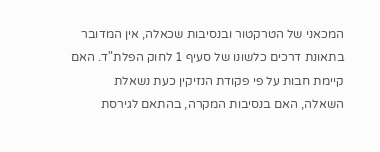המכאני של הטרקטור ובנסיבות שכאלה, אין המדובר בתאונת דרכים כלשונו של סעיף 1 לחוק הפלת"ד. האם קיימת חבות על פי פקודת הנזיקין כעת נשאלת השאלה, האם בנסיבות המקרה, בהתאם לגירסת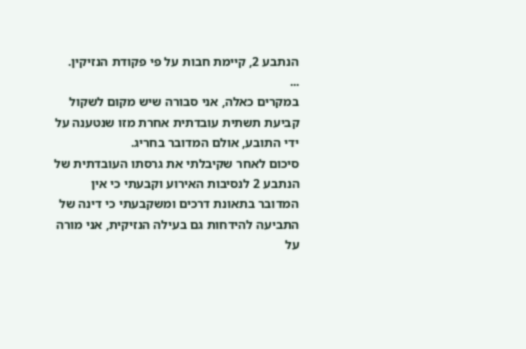הנתבע 2, קיימת חבות על פי פקודת הנזיקין.
...
במקרים כאלה, אני סבורה שיש מקום לשקול קביעת תשתית עובדתית אחרת מזו שנטענה על ידי התובע, אולם המדובר בחריג.
סיכום לאחר שקיבלתי את גרסתו העובדתית של הנתבע 2 לנסיבות האירוע וקבעתי כי אין המדובר בתאונת דרכים ומשקבעתי כי דינה של התביעה להידחות גם בעילה הנזיקית, אני מורה על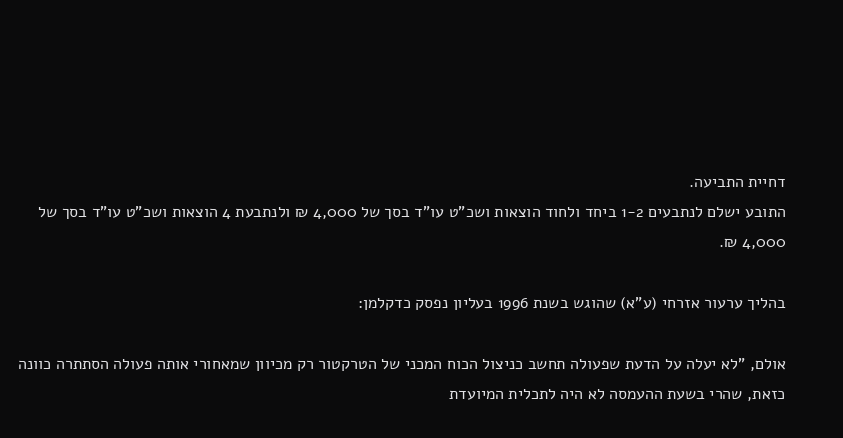דחיית התביעה.
התובע ישלם לנתבעים 1-2 ביחד ולחוד הוצאות ושכ"ט עו"ד בסך של 4,000 ₪ ולנתבעת 4 הוצאות ושכ"ט עו"ד בסך של 4,000 ₪.

בהליך ערעור אזרחי (ע"א) שהוגש בשנת 1996 בעליון נפסק כדקלמן:

אולם, "לא יעלה על הדעת שפעולה תחשב כניצול הכוח המכני של הטרקטור רק מכיוון שמאחורי אותה פעולה הסתתרה כוונה כזאת, שהרי בשעת ההעמסה לא היה לתכלית המיועדת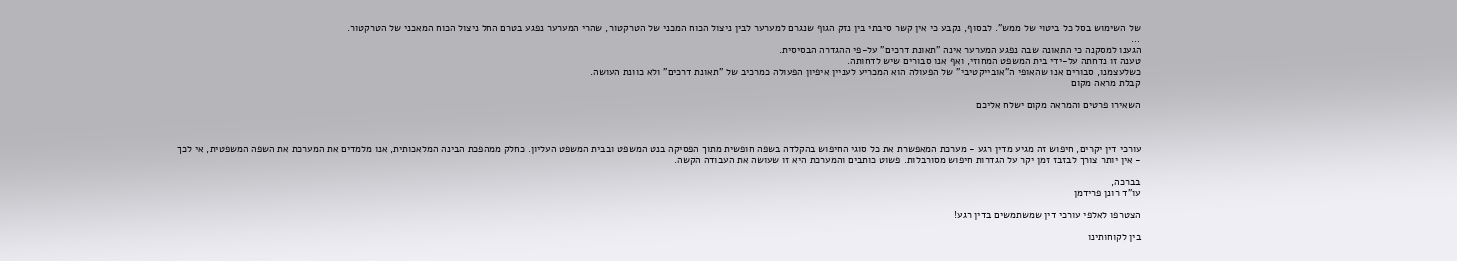של השימוש בסל כל ביטוי של ממש". לבסוף, נקבע כי אין קשר סיבתי בין נזק הגוף שנגרם למערער לבין ניצול הכוח המכני של הטרקטור, שהרי המערער נפגע בטרם החל ניצול הכוח המאכני של הטרקטור.
...
הגענו למסקנה כי התאונה שבה נפגע המערער אינה "תאונת דרכים" על-פי ההגדרה הבסיסית.
טענה זו נדחתה על-ידי בית המשפט המחוזי, ואף אנו סבורים שיש לדחותה.
כשלעצמנו, סבורים אנו שהאופי ה"אובייקטיבי" של הפעולה הוא המכריע לעניין איפיון הפעולה כמרכיב של "תאונת דרכים" ולא כוונת העושה.
קבלת מראה מקום

השאירו פרטים והמראה מקום ישלח אליכם



עורכי דין יקרים, חיפוש זה מגיע מדין רגע - מערכת המאפשרת את כל סוגי החיפוש בהקלדה בשפה חופשית מתוך הפסיקה בנט המשפט ובבית המשפט העליון. כחלק ממהפכת הבינה המלאכותית, אנו מלמדים את המערכת את השפה המשפטית, אי לכך - אין יותר צורך לבזבז זמן יקר על הגדרות חיפוש מסורבלות. פשוט כותבים והמערכת היא זו שעושה את העבודה הקשה.

בברכה,
עו"ד רונן פרידמן

הצטרפו לאלפי עורכי דין שמשתמשים בדין רגע!

בין לקוחותינו